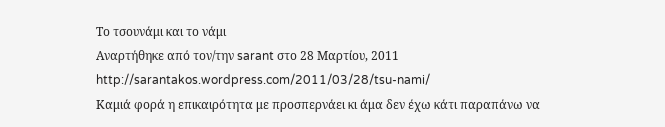Το τσουνάμι και το νάμι
Αναρτήθηκε από τον/την sarant στο 28 Μαρτίου, 2011
http://sarantakos.wordpress.com/2011/03/28/tsu-nami/
Καμιά φορά η επικαιρότητα με προσπερνάει κι άμα δεν έχω κάτι παραπάνω να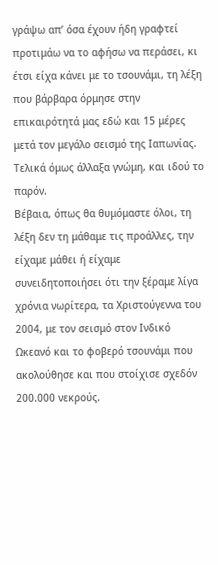γράψω απ’ όσα έχουν ήδη γραφτεί προτιμάω να το αφήσω να περάσει, κι έτσι είχα κάνει με το τσουνάμι, τη λέξη που βάρβαρα όρμησε στην επικαιρότητά μας εδώ και 15 μέρες μετά τον μεγάλο σεισμό της Ιαπωνίας. Τελικά όμως άλλαξα γνώμη, και ιδού το παρόν.
Βέβαια, όπως θα θυμόμαστε όλοι, τη λέξη δεν τη μάθαμε τις προάλλες, την είχαμε μάθει ή είχαμε συνειδητοποιήσει ότι την ξέραμε λίγα χρόνια νωρίτερα, τα Χριστούγεννα του 2004, με τον σεισμό στον Ινδικό Ωκεανό και το φοβερό τσουνάμι που ακολούθησε και που στοίχισε σχεδόν 200.000 νεκρούς.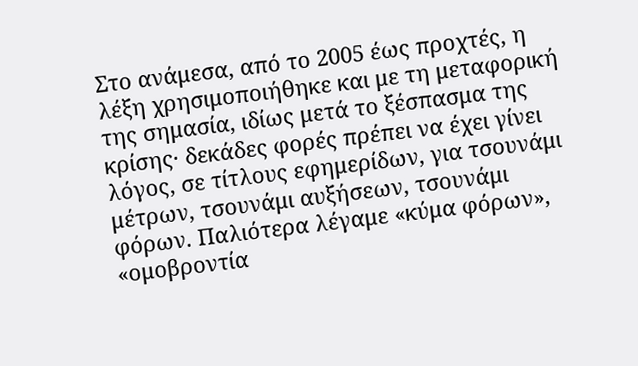Στο ανάμεσα, από το 2005 έως προχτές, η λέξη χρησιμοποιήθηκε και με τη μεταφορική της σημασία, ιδίως μετά το ξέσπασμα της κρίσης· δεκάδες φορές πρέπει να έχει γίνει λόγος, σε τίτλους εφημερίδων, για τσουνάμι μέτρων, τσουνάμι αυξήσεων, τσουνάμι φόρων. Παλιότερα λέγαμε «κύμα φόρων», «ομοβροντία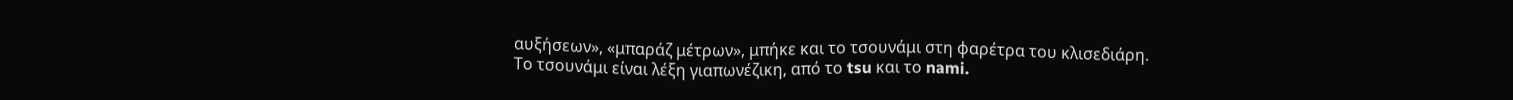αυξήσεων», «μπαράζ μέτρων», μπήκε και το τσουνάμι στη φαρέτρα του κλισεδιάρη.
Το τσουνάμι είναι λέξη γιαπωνέζικη, από το tsu και το nami.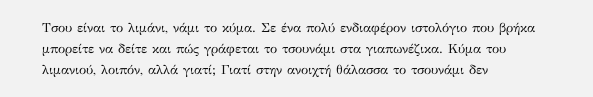Τσου είναι το λιμάνι, νάμι το κύμα. Σε ένα πολύ ενδιαφέρον ιστολόγιο που βρήκα μπορείτε να δείτε και πώς γράφεται το τσουνάμι στα γιαπωνέζικα. Κύμα του λιμανιού, λοιπόν, αλλά γιατί; Γιατί στην ανοιχτή θάλασσα το τσουνάμι δεν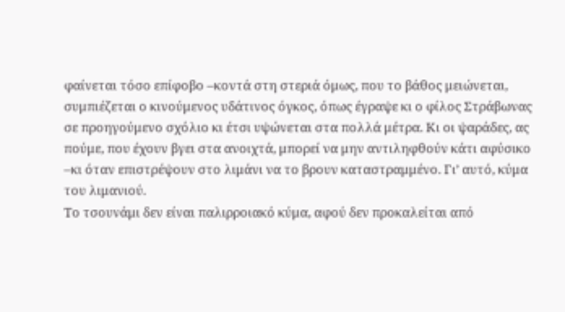φαίνεται τόσο επίφοβο –κοντά στη στεριά όμως, που το βάθος μειώνεται, συμπιέζεται ο κινούμενος υδάτινος όγκος, όπως έγραψε κι ο φίλος Στράβωνας σε προηγούμενο σχόλιο κι έτσι υψώνεται στα πολλά μέτρα. Κι οι ψαράδες, ας πούμε, που έχουν βγει στα ανοιχτά, μπορεί να μην αντιληφθούν κάτι αφύσικο –κι όταν επιστρέψουν στο λιμάνι να το βρουν καταστραμμένο. Γι’ αυτό, κύμα του λιμανιού.
Το τσουνάμι δεν είναι παλιρροιακό κύμα, αφού δεν προκαλείται από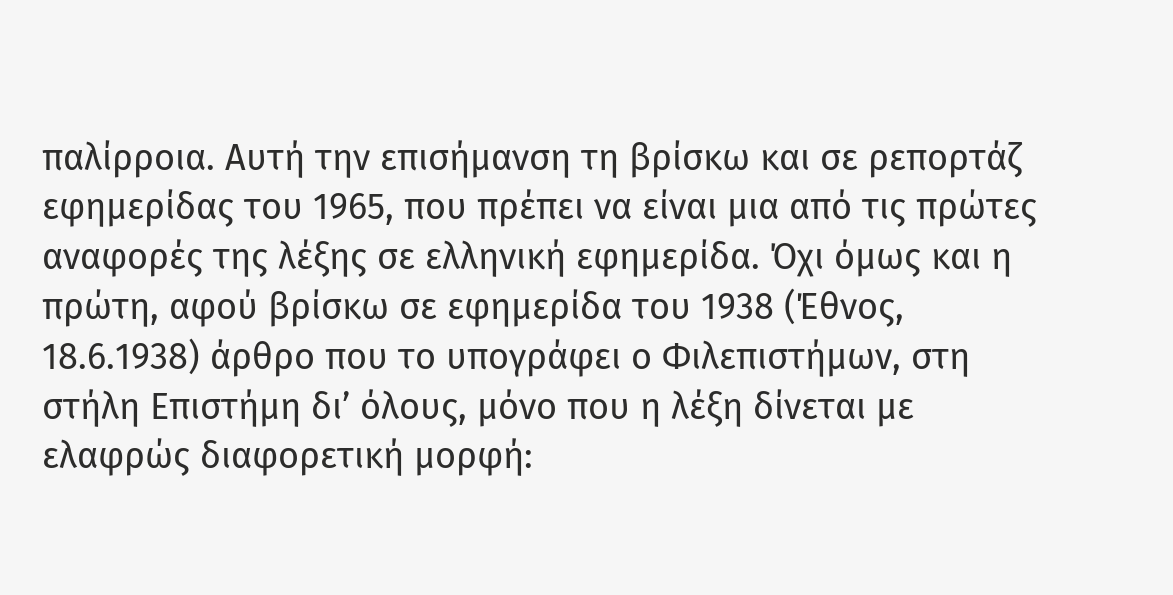παλίρροια. Αυτή την επισήμανση τη βρίσκω και σε ρεπορτάζ εφημερίδας του 1965, που πρέπει να είναι μια από τις πρώτες αναφορές της λέξης σε ελληνική εφημερίδα. Όχι όμως και η πρώτη, αφού βρίσκω σε εφημερίδα του 1938 (Έθνος, 18.6.1938) άρθρο που το υπογράφει ο Φιλεπιστήμων, στη στήλη Επιστήμη δι’ όλους, μόνο που η λέξη δίνεται με ελαφρώς διαφορετική μορφή: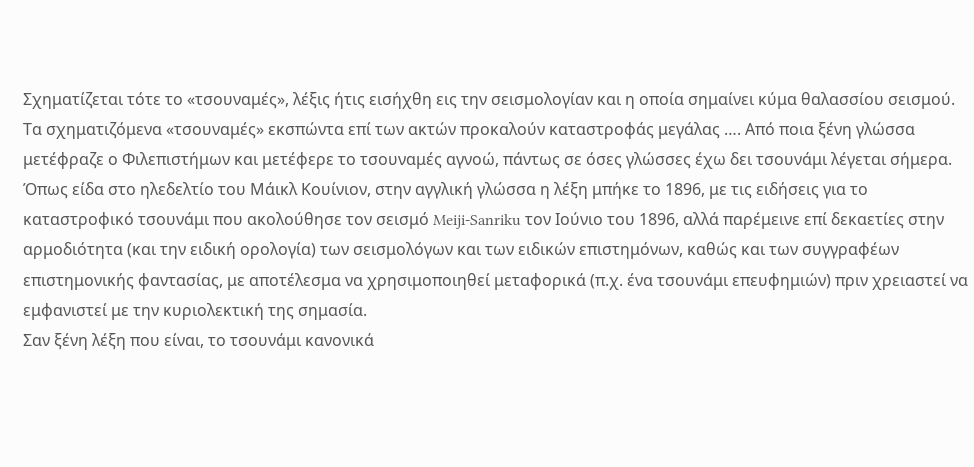Σχηματίζεται τότε το «τσουναμές», λέξις ήτις εισήχθη εις την σεισμολογίαν και η οποία σημαίνει κύμα θαλασσίου σεισμού. Τα σχηματιζόμενα «τσουναμές» εκσπώντα επί των ακτών προκαλούν καταστροφάς μεγάλας …. Από ποια ξένη γλώσσα μετέφραζε ο Φιλεπιστήμων και μετέφερε το τσουναμές αγνοώ, πάντως σε όσες γλώσσες έχω δει τσουνάμι λέγεται σήμερα.
Όπως είδα στο ηλεδελτίο του Μάικλ Κουίνιον, στην αγγλική γλώσσα η λέξη μπήκε το 1896, με τις ειδήσεις για το καταστροφικό τσουνάμι που ακολούθησε τον σεισμό Meiji-Sanriku τον Ιούνιο του 1896, αλλά παρέμεινε επί δεκαετίες στην αρμοδιότητα (και την ειδική ορολογία) των σεισμολόγων και των ειδικών επιστημόνων, καθώς και των συγγραφέων επιστημονικής φαντασίας, με αποτέλεσμα να χρησιμοποιηθεί μεταφορικά (π.χ. ένα τσουνάμι επευφημιών) πριν χρειαστεί να εμφανιστεί με την κυριολεκτική της σημασία.
Σαν ξένη λέξη που είναι, το τσουνάμι κανονικά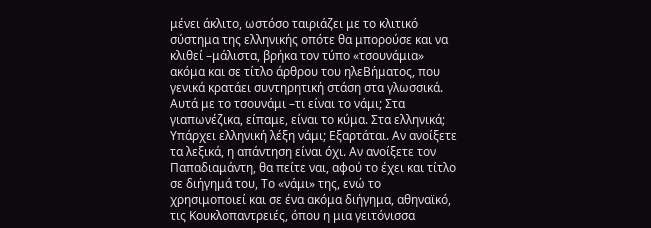μένει άκλιτο, ωστόσο ταιριάζει με το κλιτικό σύστημα της ελληνικής οπότε θα μπορούσε και να κλιθεί –μάλιστα, βρήκα τον τύπο «τσουνάμια» ακόμα και σε τίτλο άρθρου του ηλεΒήματος, που γενικά κρατάει συντηρητική στάση στα γλωσσικά.
Αυτά με το τσουνάμι –τι είναι το νάμι; Στα γιαπωνέζικα, είπαμε, είναι το κύμα. Στα ελληνικά; Υπάρχει ελληνική λέξη νάμι; Εξαρτάται. Αν ανοίξετε τα λεξικά, η απάντηση είναι όχι. Αν ανοίξετε τον Παπαδιαμάντη, θα πείτε ναι, αφού το έχει και τίτλο σε διήγημά του, Το «νάμι» της, ενώ το χρησιμοποιεί και σε ένα ακόμα διήγημα, αθηναϊκό, τις Κουκλοπαντρειές, όπου η μια γειτόνισσα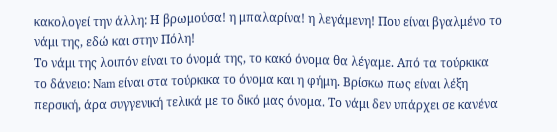κακολογεί την άλλη: Η βρωμούσα! η μπαλαρίνα! η λεγάμενη! Που είναι βγαλμένο το νάμι της, εδώ και στην Πόλη!
Το νάμι της λοιπόν είναι το όνομά της, το κακό όνομα θα λέγαμε. Από τα τούρκικα το δάνειο: Nam είναι στα τούρκικα το όνομα και η φήμη. Βρίσκω πως είναι λέξη περσική, άρα συγγενική τελικά με το δικό μας όνομα. Το νάμι δεν υπάρχει σε κανένα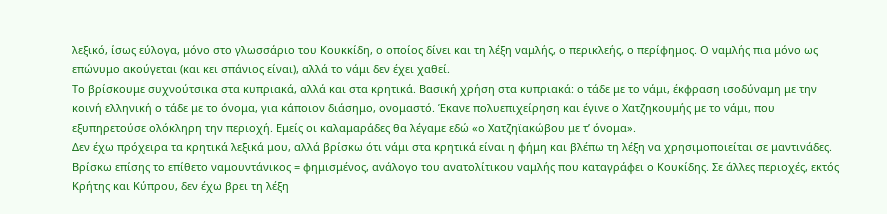λεξικό, ίσως εύλογα, μόνο στο γλωσσάριο του Κουκκίδη, ο οποίος δίνει και τη λέξη ναμλής, ο περικλεής, ο περίφημος. Ο ναμλής πια μόνο ως επώνυμο ακούγεται (και κει σπάνιος είναι), αλλά το νάμι δεν έχει χαθεί.
Το βρίσκουμε συχνούτσικα στα κυπριακά, αλλά και στα κρητικά. Βασική χρήση στα κυπριακά: ο τάδε με το νάμι, έκφραση ισοδύναμη με την κοινή ελληνική ο τάδε με το όνομα, για κάποιον διάσημο, ονομαστό. Έκανε πολυεπιχείρηση και έγινε ο Χατζηκουμής με το νάμι, που εξυπηρετούσε ολόκληρη την περιοχή. Εμείς οι καλαμαράδες θα λέγαμε εδώ «ο Χατζηϊακώβου με τ’ όνομα».
Δεν έχω πρόχειρα τα κρητικά λεξικά μου, αλλά βρίσκω ότι νάμι στα κρητικά είναι η φήμη και βλέπω τη λέξη να χρησιμοποιείται σε μαντινάδες. Βρίσκω επίσης το επίθετο ναμουντάνικος = φημισμένος, ανάλογο του ανατολίτικου ναμλής που καταγράφει ο Κουκίδης. Σε άλλες περιοχές, εκτός Κρήτης και Κύπρου, δεν έχω βρει τη λέξη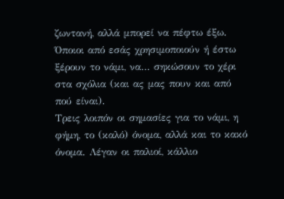ζωντανή, αλλά μπορεί να πέφτω έξω. Όποιοι από εσάς χρησιμοποιούν ή έστω ξέρουν το νάμι, να… σηκώσουν το χέρι στα σχόλια (και ας μας πουν και από πού είναι).
Τρεις λοιπόν οι σημασίες για το νάμι, η φήμη, το (καλό) όνομα, αλλά και το κακό όνομα. Λέγαν οι παλιοί, κάλλιο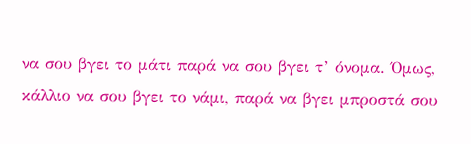να σου βγει το μάτι παρά να σου βγει τ’ όνομα. Όμως, κάλλιο να σου βγει το νάμι, παρά να βγει μπροστά σου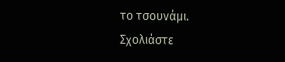το τσουνάμι.
Σχολιάστε